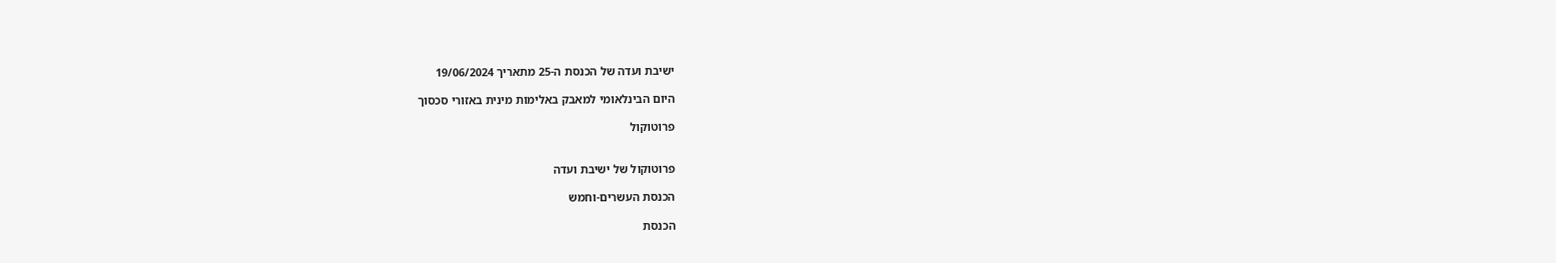ישיבת ועדה של הכנסת ה-25 מתאריך 19/06/2024

היום הבינלאומי למאבק באלימות מינית באזורי סכסוך

פרוטוקול


פרוטוקול של ישיבת ועדה

הכנסת העשרים-וחמש

הכנסת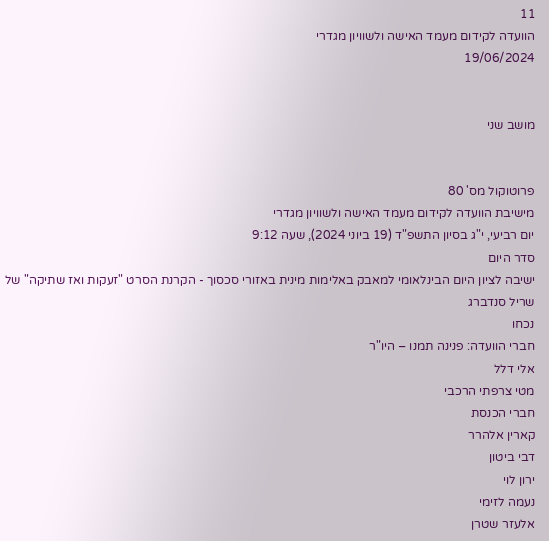11
הוועדה לקידום מעמד האישה ולשוויון מגדרי
19/06/2024


מושב שני


פרוטוקול מס' 80
מישיבת הוועדה לקידום מעמד האישה ולשוויון מגדרי
יום רביעי, י"ג בסיון התשפ"ד (19 ביוני 2024), שעה 9:12
סדר היום
ישיבה לציון היום הבינלאומי למאבק באלימות מינית באזורי סכסוך - הקרנת הסרט "זעקות ואז שתיקה" של שריל סנדברג
נכחו
חברי הוועדה: פנינה תמנו – היו"ר
אלי דלל
מטי צרפתי הרכבי
חברי הכנסת
קארין אלהרר
דבי ביטון
ירון לוי
נעמה לזימי
אלעזר שטרן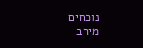נוכחים
מירב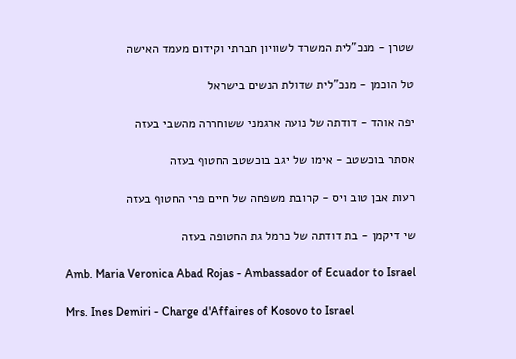שטרן - מנכ"לית המשרד לשוויון חברתי וקידום מעמד האישה

טל הוכמן - מנכ"לית שדולת הנשים בישראל

יפה אוהד - דודתה של נועה ארגמני ששוחררה מהשבי בעזה

אסתר בוכשטב - אימו של יגב בוכשטב החטוף בעזה

רעות אבן טוב ויס - קרובת משפחה של חיים פרי החטוף בעזה

שי דיקמן - בת דודתה של כרמל גת החטופה בעזה

Amb. Maria Veronica Abad Rojas - Ambassador of Ecuador to Israel

Mrs. Ines Demiri - Charge d'Affaires of Kosovo to Israel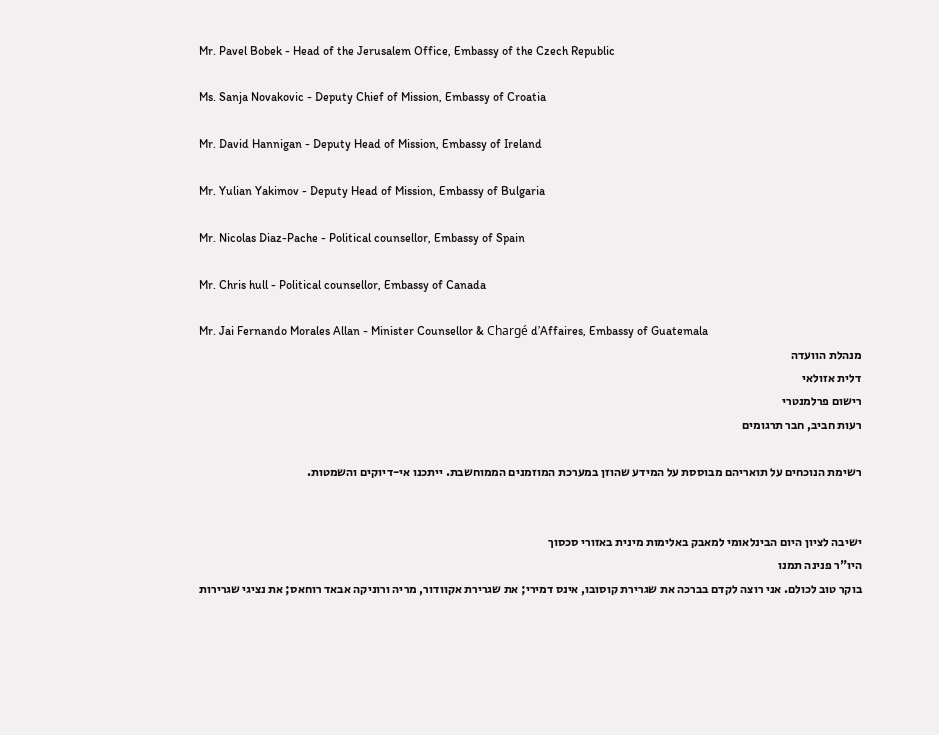Mr. Pavel Bobek - Head of the Jerusalem Office, Embassy of the Czech Republic

Ms. Sanja Novakovic - Deputy Chief of Mission, Embassy of Croatia

Mr. David Hannigan - Deputy Head of Mission, Embassy of Ireland

Mr. Yulian Yakimov - Deputy Head of Mission, Embassy of Bulgaria

Mr. Nicolas Diaz-Pache - Political counsellor, Embassy of Spain

Mr. Chris hull - Political counsellor, Embassy of Canada

Mr. Jai Fernando Morales Allan - Minister Counsellor & Chargé d’Affaires, Embassy of Guatemala
מנהלת הוועדה
דלית אזולאי
רישום פרלמנטרי
רעות חביב, חבר תרגומים

רשימת הנוכחים על תואריהם מבוססת על המידע שהוזן במערכת המוזמנים הממוחשבת. ייתכנו אי-דיוקים והשמטות.


ישיבה לציון היום הבינלאומי למאבק באלימות מינית באזורי סכסוך
היו"ר פנינה תמנו
בוקר טוב לכולם. אני רוצה לקדם בברכה את שגרירת קוסובו, אינס דמירי; את שגרירת אקוודור, מריה ורוניקה אבאד רוחאס; את נציגי שגרירות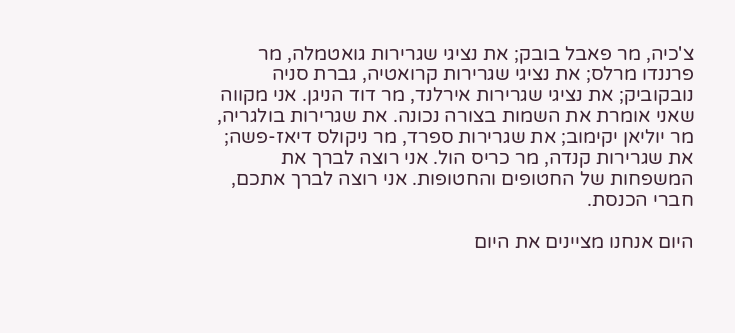צ'כיה, מר פאבל בובק; את נציגי שגרירות גואטמלה, מר פרננדו מרלס; את נציגי שגרירות קרואטיה, גברת סניה נובקוביק; את נציגי שגרירות אירלנד, מר דוד הניגן. אני מקווה שאני אומרת את השמות בצורה נכונה. את שגרירות בולגריה, מר יוליאן יקימוב; את שגרירות ספרד, מר ניקולס דיאז-פשה; את שגרירות קנדה, מר כריס הול. אני רוצה לברך את המשפחות של החטופים והחטופות. אני רוצה לברך אתכם, חברי הכנסת.

היום אנחנו מציינים את היום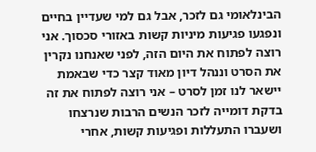הבינלאומי גם לזכר, אבל גם למי שעדיין בחיים ונפגעו פגיעות מיניות קשות באזורי סכסוך. אני רוצה לפתוח את היום הזה, לפני שאנחנו נקרין את הסרט וננהל דיון מאוד קצר כדי שבאמת יישאר לנו זמן לסרט – אני רוצה לפתוח את זה בדקת דומייה לזכר הנשים הרבות שנרצחו ושעברו התעללות ופגיעות קשות, אחרי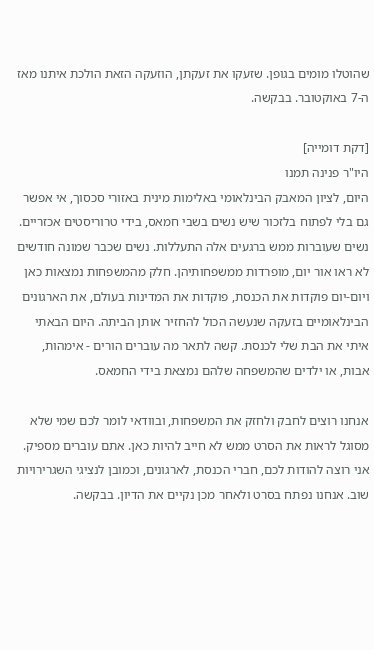שהוטלו מומים בגופן. שזעקו את זעקתן, הוזעקה הזאת הולכת איתנו מאז ה-7 באוקטובר. בבקשה.

[דקת דומייה]
היו"ר פנינה תמנו
היום, לציון המאבק הבינלאומי באלימות מינית באזורי סכסוך, אי אפשר גם בלי לפתוח בלזכור שיש נשים בשבי חמאס, בידי טרוריסטים אכזריים. נשים שעוברות ממש ברגעים אלה התעללות. נשים שכבר שמונה חודשים לא ראו אור יום, מופרדות ממשפחותיהן. חלק מהמשפחות נמצאות כאן ויום-יום פוקדות את הכנסת, פוקדות את המדינות בעולם, את הארגונים הבינלאומיים בזעקה שנעשה הכול להחזיר אותן הביתה. היום הבאתי איתי את הבת שלי לכנסת. קשה לתאר מה עוברים הורים - אימהות, אבות, או ילדים שהמשפחה שלהם נמצאת בידי החמאס.

אנחנו רוצים לחבק ולחזק את המשפחות, ובוודאי לומר לכם שמי שלא מסוגל לראות את הסרט ממש לא חייב להיות כאן. אתם עוברים מספיק. אני רוצה להודות לכם, חברי הכנסת, לארגונים, וכמובן לנציגי השגרירויות שוב. אנחנו נפתח בסרט ולאחר מכן נקיים את הדיון. בבקשה.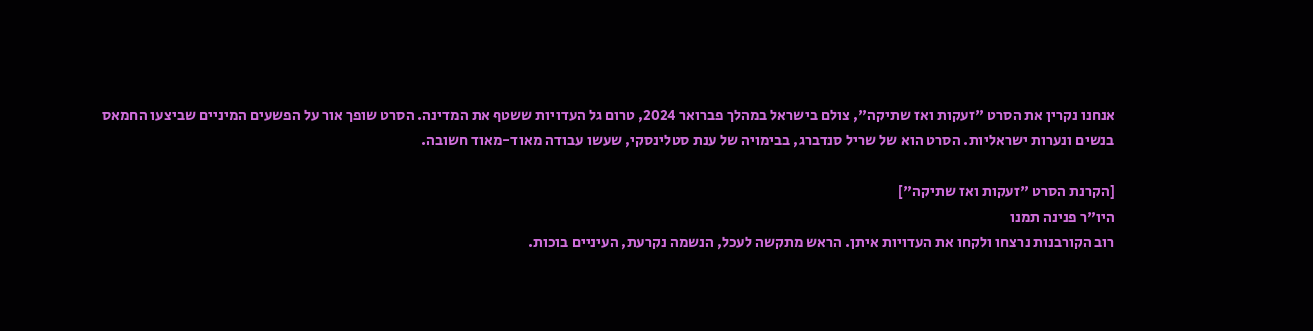אנחנו נקרין את הסרט "זעקות ואז שתיקה", צולם בישראל במהלך פברואר 2024, טרום גל העדויות ששטף את המדינה. הסרט שופך אור על הפשעים המיניים שביצעו החמאס בנשים ונערות ישראליות. הסרט הוא של שריל סנדברג, בבימויה של ענת סטלינסקי, שעשו עבודה מאוד-מאוד חשובה.

[הקרנת הסרט "זעקות ואז שתיקה"]
היו"ר פנינה תמנו
רוב הקורבנות נרצחו ולקחו את העדויות איתן. הראש מתקשה לעכל, הנשמה נקרעת, העיניים בוכות.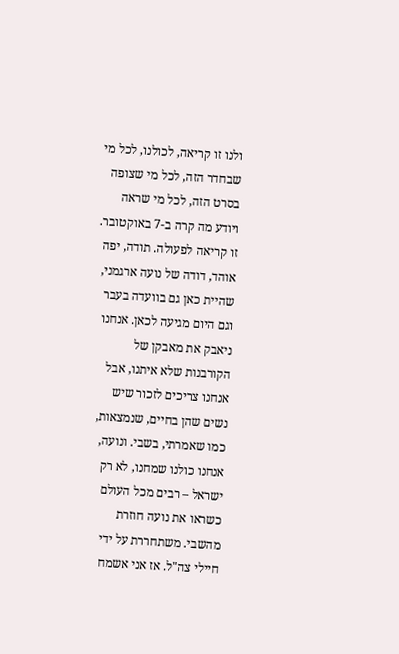ולנו זו קריאה, לכולנו, לכל מי שבחדר הזה, לכל מי שצופה בסרט הזה, לכל מי שראה ויודע מה קרה ב-7 באוקטובר. זו קריאה לפעולה. תודה, יפה אוהד, דודה של נועה ארגמני, שהיית כאן גם בוועדה בעבר וגם היום מגיעה לכאן. אנחנו ניאבק את מאבקן של הקורבנות שלא איתנו, אבל אנחנו צריכים לזכור שיש נשים שהן בחיים, שנמצאות, כמו שאמרתי, בשבי. ונועה, אנחנו כולנו שמחנו, לא רק ישראל – רבים מכל העולם כשראו את נועה חוזרת מהשבי. משתחררת על ידי חיילי צה"ל. אז אני אשמח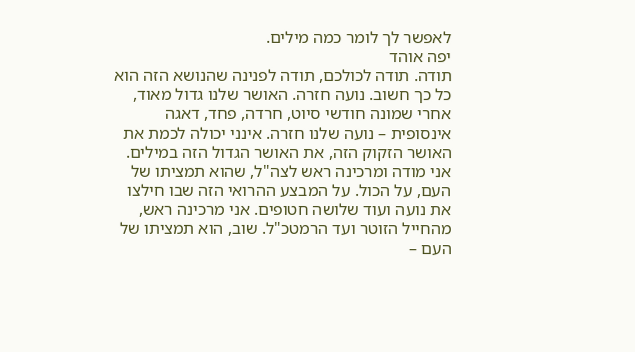לאפשר לך לומר כמה מילים.
יפה אוהד
תודה. תודה לכולכם, תודה לפנינה שהנושא הזה הוא כל כך חשוב. נועה חזרה. האושר שלנו גדול מאוד, אחרי שמונה חודשי סיוט, חרדה, פחד, דאגה אינסופית – נועה שלנו חזרה. אינני יכולה לכמת את האושר הזקוק הזה, את האושר הגדול הזה במילים. אני מודה ומרכינה ראש לצה"ל, שהוא תמציתו של העם, על הכול. על המבצע ההרואי הזה שבו חילצו את נועה ועוד שלושה חטופים. אני מרכינה ראש, מהחייל הזוטר ועד הרמטכ"ל. שוב, הוא תמציתו של העם –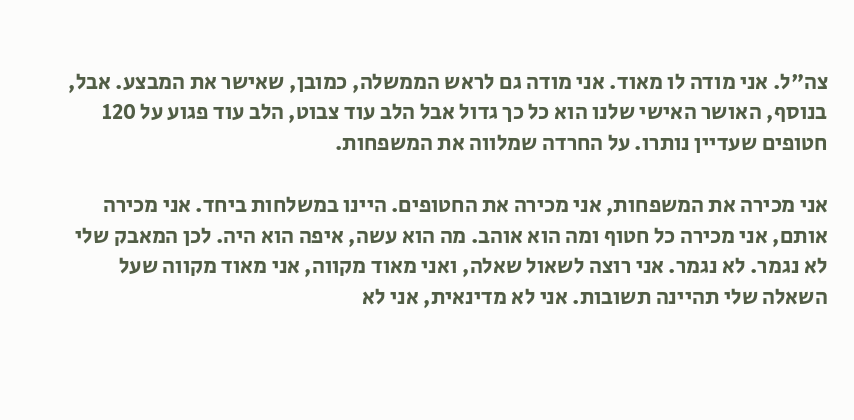צה"ל. אני מודה לו מאוד. אני מודה גם לראש הממשלה, כמובן, שאישר את המבצע. אבל, בנוסף, האושר האישי שלנו הוא כל כך גדול אבל הלב עוד צבוט, הלב עוד פגוע על 120 חטופים שעדיין נותרו. על החרדה שמלווה את המשפחות.

אני מכירה את המשפחות, אני מכירה את החטופים. היינו במשלחות ביחד. אני מכירה אותם, אני מכירה כל חטוף ומה הוא אוהב. מה הוא עשה, איפה הוא היה. לכן המאבק שלי לא נגמר. לא נגמר. אני רוצה לשאול שאלה, ואני מאוד מקווה, אני מאוד מקווה שעל השאלה שלי תהיינה תשובות. אני לא מדינאית, אני לא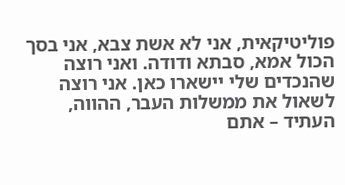פוליטיקאית, אני לא אשת צבא, אני בסך הכול אמא, סבתא ודודה. ואני רוצה שהנכדים שלי יישארו כאן. אני רוצה לשאול את ממשלות העבר, ההווה, העתיד – אתם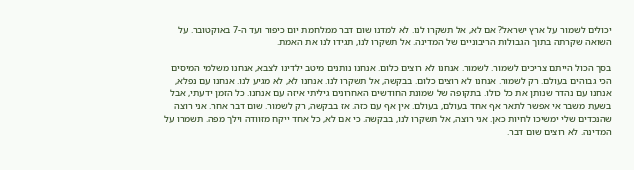יכולים לשמור על ארץ ישראל? אם לא, אל תשקרו לנו. לא למדנו שום דבר ממלחמת יום כיפור ועד ה-7 באוקטובר. על השואה שקרתה בתוך הגבולות הריבוניים של המדינה. אל תשקרו לנו, תגידו לנו את האמת.

בסך הכול הייתם צריכים לשמור. לשמור. אנחנו לא רוצים כלום. אנחנו נותנים מיטב ילדינו לצבא, אנחנו משלמי המיסים הכי גבוהים בעולם. רק לשמור. אנחנו לא רוצים כלום. בבקשה, אל תשקרו לנו. אנחנו לא, לא מגיע לנו. אנחנו עם נפלא, אנחנו עם נהדר שנותן את כל כולו. בתקופה של שמונת החודשים האחרונים גיליתי איזה עם אנחנו. כל הזמן ידעתי, אבל בשעת משבר אי אפשר לתאר אף אחד בעולם, בעולם. אין אף עם כזה. אז בבקשה, רק לשמור. שום דבר אחר. אני רוצה שהנכדים שלי ימשיכו לחיות כאן. אני רוצה, אל תשקרו לנו, בבקשה. כי אם לא, כל אחד ייקח מזוודה וילך מפה. תשמרו על המדינה. לא רוצים שום דבר.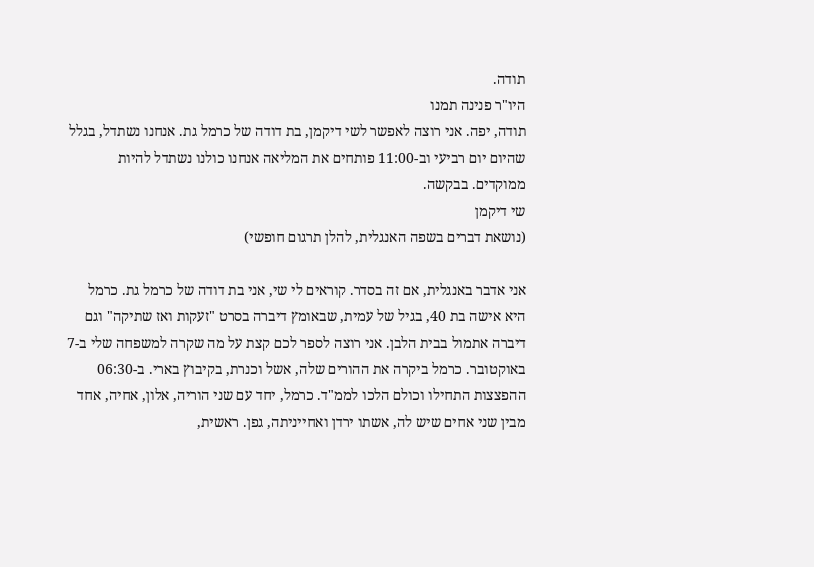תודה.
היו"ר פנינה תמנו
תודה, יפה. אני רוצה לאפשר לשי דיקמן, בת דודה של כרמל גת. אנחנו נשתדל, בגלל שהיום יום רביעי וב-11:00 פותחים את המליאה אנחנו כולנו נשתדל להיות ממוקדים. בבקשה.
שי דיקמן
(נושאת דברים בשפה האנגלית, להלן תרגום חופשי)

אני אדבר באנגלית, אם זה בסדר. קוראים לי שי, אני בת דודה של כרמל גת. כרמל היא אישה בת 40, בגיל של עמית, שבאומץ דיברה בסרט "זעקות ואז שתיקה" וגם דיברה אתמול בבית הלבן. אני רוצה לספר לכם קצת על מה שקרה למשפחה שלי ב-7 באוקטובר. כרמל ביקרה את ההורים שלה, אשל וכנרת, בקיבוץ בארי. ב-06:30 ההפצצות התחילו וכולם הלכו לממ"ד. כרמל, יחד עם שני הוריה, אלון, אחיה, אחד מבין שני אחים שיש לה, אשתו ירדן ואחייניתה, גפן. ראשית,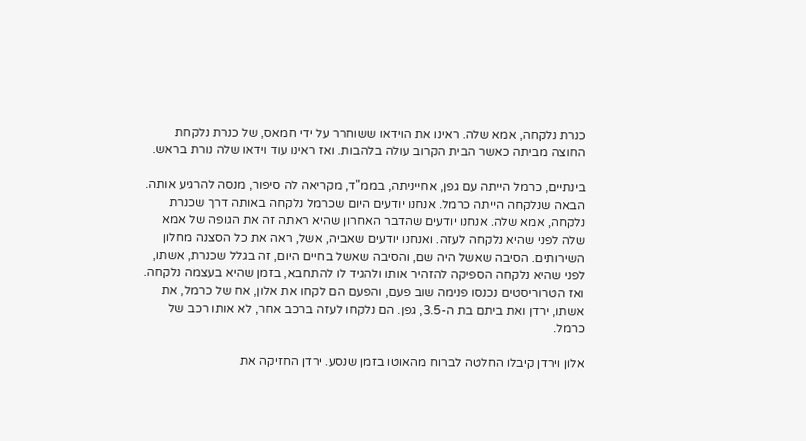כנרת נלקחה, אמא שלה. ראינו את הוידאו ששוחרר על ידי חמאס, של כנרת נלקחת החוצה מביתה כאשר הבית הקרוב עולה בלהבות. ואז ראינו עוד וידאו שלה נורת בראש.

בינתיים, כרמל הייתה עם גפן, אחייניתה, בממ"ד, מקריאה לה סיפור, מנסה להרגיע אותה. הבאה שנלקחה הייתה כרמל. אנחנו יודעים היום שכרמל נלקחה באותה דרך שכנרת נלקחה, אמא שלה. אנחנו יודעים שהדבר האחרון שהיא ראתה זה את הגופה של אמא שלה לפני שהיא נלקחה לעזה. ואנחנו יודעים שאביה, אשל, ראה את כל הסצנה מחלון השירותים. הסיבה שאשל היה שם, והסיבה שאשל בחיים היום, זה בגלל שכנרת, אשתו, לפני שהיא נלקחה הספיקה להזהיר אותו ולהגיד לו להתחבא, בזמן שהיא בעצמה נלקחה. ואז הטרוריסטים נכנסו פנימה שוב פעם, והפעם הם לקחו את אלון, אח של כרמל, את אשתו, ירדן ואת ביתם בת ה-3.5, גפן. הם נלקחו לעזה ברכב אחר, לא אותו רכב של כרמל.

אלון וירדן קיבלו החלטה לברוח מהאוטו בזמן שנסע. ירדן החזיקה את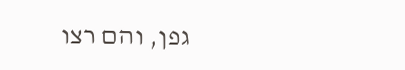גפן, והם רצו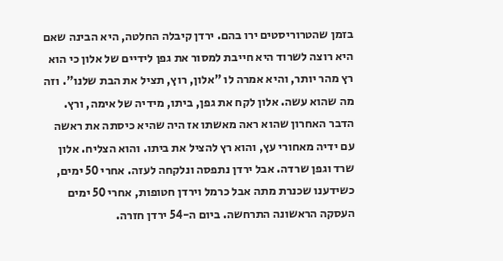בזמן שהטרוריסטים ירו בהם. ירדן קיבלה החלטה, היא הבינה שאם היא רוצה לשרוד היא חייבת למסור את גפן לידיים של אלון כי הוא רץ מהר יותר, והיא אמרה לו "אלון, רוץ, תציל את הבת שלנו". וזה מה שהוא עשה. אלון לקח את גפן, ביתו, מידיה של אימה, ורץ. הדבר האחרון שהוא ראה מאשתו אז היה שהיא כיסתה את ראשה עם ידיה מאחורי עץ, והוא רץ להציל את ביתו. והוא הצליח. אלון שרד וגפן שרדה. אבל ירדן נתפסה ונלקחה לעזה. אחרי 50 ימים, כשידענו שכנרת מתה אבל כרמל וירדן חטופות, אחרי 50 ימים העסקה הראשונה התרחשה. ביום ה-54 ירדן חזרה.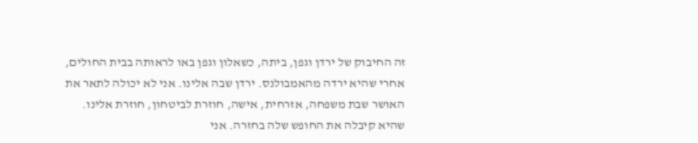זה החיבוק של ירדן וגפן, ביתה, כשאלון וגפן באו לראותה בבית החולים, אחרי שהיא ירדה מהאמבולנס. ירדן שבה אלינו. אני לא יכולה לתאר את האושר שבת משפחה, אזרחית, אישה, חוזרת לביטחון, חוזרת אלינו. שהיא קיבלה את החופש שלה בחזרה. אני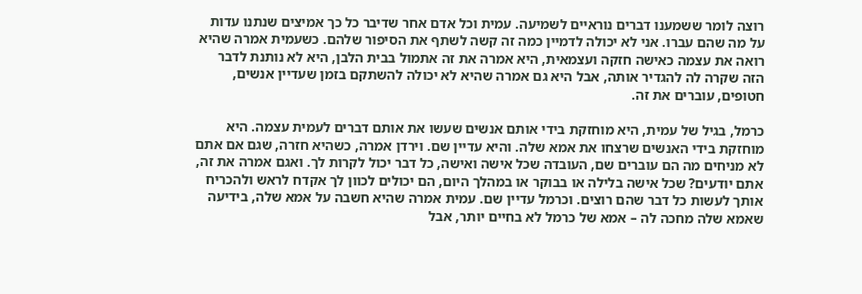רוצה לומר ששמענו דברים נוראיים לשמיעה. עמית וכל אדם אחר שדיבר כל כך אמיצים שנתנו עדות על מה שהם עברו. אני לא יכולה לדמיין כמה זה קשה לשתף את הסיפור שלהם. כשעמית אמרה שהיא רואה את עצמה כאישה חזקה ועצמאית, היא אמרה את זה אתמול בבית הלבן, היא לא נותנת לדבר הזה שקרה לה להגדיר אותה, אבל היא גם אמרה שהיא לא יכולה להשתקם בזמן שעדיין אנשים, חטופים, עוברים את זה.

כרמל, בגיל של עמית, היא מוחזקת בידי אותם אנשים שעשו את אותם דברים לעמית עצמה. היא מוחזקת בידי האנשים שרצחו את אמא שלה. והיא עדיין שם. וירדן אמרה, כשהיא חזרה, שגם אם אתם לא מניחים מה הם עוברים שם, העובדה שכל אישה ואישה, כל דבר יכול לקרות לך. ואגם אמרה את זה, אתם יודעים? שכל אישה בלילה או בבוקר או במהלך היום, הם יכולים לכוון לך אקדח לראש ולהכריח אותך לעשות כל דבר שהם רוצים. וכרמל עדיין שם. עמית אמרה שהיא חשבה על אמא שלה, בידיעה שאמא שלה מחכה לה – אמא של כרמל לא בחיים יותר, אבל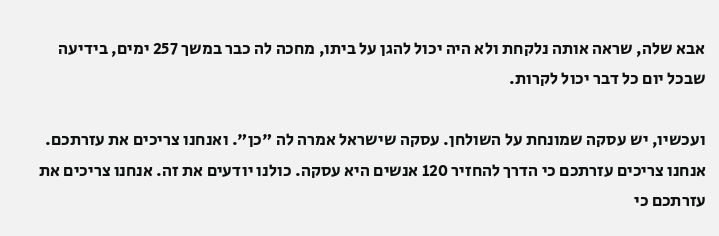אבא שלה, שראה אותה נלקחת ולא היה יכול להגן על ביתו, מחכה לה כבר במשך 257 ימים, בידיעה שבכל יום כל דבר יכול לקרות.

ועכשיו, יש עסקה שמונחת על השולחן. עסקה שישראל אמרה לה "כן". ואנחנו צריכים את עזרתכם. אנחנו צריכים עזרתכם כי הדרך להחזיר 120 אנשים היא עסקה. כולנו יודעים את זה. אנחנו צריכים את עזרתכם כי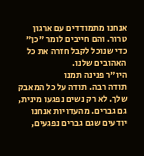אנחנו מתמודדים עם ארגון טרור. והם חייבים לומר "כן" כדי שנוכל לקבל חזרה את כל האהובים שלנו.
היו"ר פנינה תמנו
תודה רבה. תודה על כל המאבק שלך. לא רק נשים נפגעו מינית, גם גברים. מהעדויות אנחנו יודעים שגם גברים נפגעים,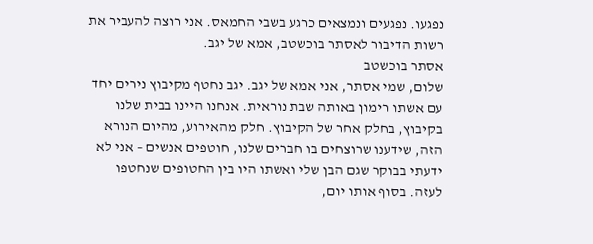נפגעו. נפגעים ונמצאים כרגע בשבי החמאס. אני רוצה להעביר את רשות הדיבור לאסתר בוכשטב, אמא של יגב.
אסתר בוכשטב
שלום, שמי אסתר, אני אמא של יגב. יגב נחטף מקיבוץ נירים יחד עם אשתו רימון באותה שבת נוראית. אנחנו היינו בבית שלנו בקיבוץ, בחלק אחר של הקיבוץ. חלק מהאירוע, מהיום הנורא הזה, שידענו שרוצחים בו חברים שלנו, חוטפים אנשים – אני לא ידעתי בבוקר שגם הבן שלי ואשתו היו בין החטופים שנחטפו לעזה. בסוף אותו יום,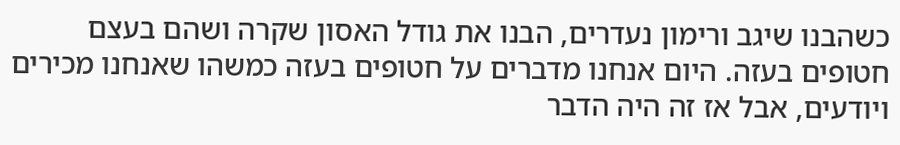כשהבנו שיגב ורימון נעדרים, הבנו את גודל האסון שקרה ושהם בעצם חטופים בעזה. היום אנחנו מדברים על חטופים בעזה כמשהו שאנחנו מכירים ויודעים, אבל אז זה היה הדבר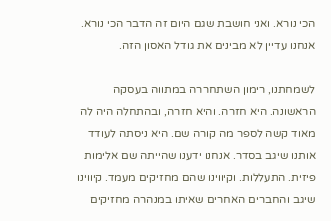הכי נורא. ואני חושבת שגם היום זה הדבר הכי נורא. אנחנו עדיין לא מבינים את גודל האסון הזה.

לשמחתנו, רימון השתחררה במתווה בעסקה הראשונה. היא חזרה. והיא חזרה, ובהתחלה היה לה מאוד קשה לספר מה קורה שם. היא ניסתה לעודד אותנו שיגב בסדר. אנחנו ידענו שהייתה שם אלימות פיזית. התעללות. וקיווינו שהם מחזיקים מעמד. קיווינו שיגב והחברים האחרים שאיתו במנהרה מחזיקים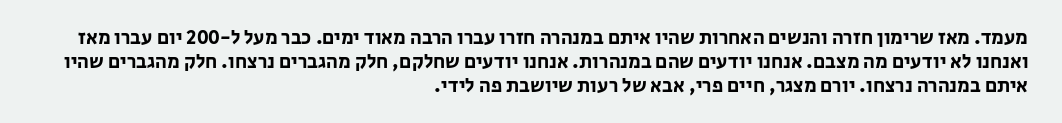מעמד. מאז שרימון חזרה והנשים האחרות שהיו איתם במנהרה חזרו עברו הרבה מאוד ימים. כבר מעל ל-200 יום עברו מאז ואנחנו לא יודעים מה מצבם. אנחנו יודעים שהם במנהרות. אנחנו יודעים שחלקם, חלק מהגברים נרצחו. חלק מהגברים שהיו איתם במנהרה נרצחו. יורם מצגר, חיים פרי, אבא של רעות שיושבת פה לידי.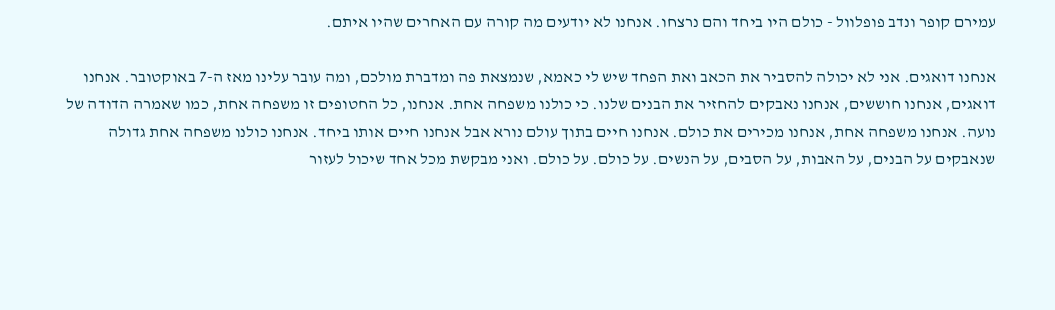עמירם קופר ונדב פופלוול - כולם היו ביחד והם נרצחו. אנחנו לא יודעים מה קורה עם האחרים שהיו איתם.

אנחנו דואגים. אני לא יכולה להסביר את הכאב ואת הפחד שיש לי כאמא, שנמצאת פה ומדברת מולכם, ומה עובר עלינו מאז ה-7 באוקטובר. אנחנו דואגים, אנחנו חוששים, אנחנו נאבקים להחזיר את הבנים שלנו. כי כולנו משפחה אחת. אנחנו, כל החטופים זו משפחה אחת, כמו שאמרה הדודה של נועה. אנחנו משפחה אחת, אנחנו מכירים את כולם. אנחנו חיים בתוך עולם נורא אבל אנחנו חיים אותו ביחד. אנחנו כולנו משפחה אחת גדולה שנאבקים על הבנים, על האבות, על הסבים, על הנשים. על כולם. על כולם. ואני מבקשת מכל אחד שיכול לעזור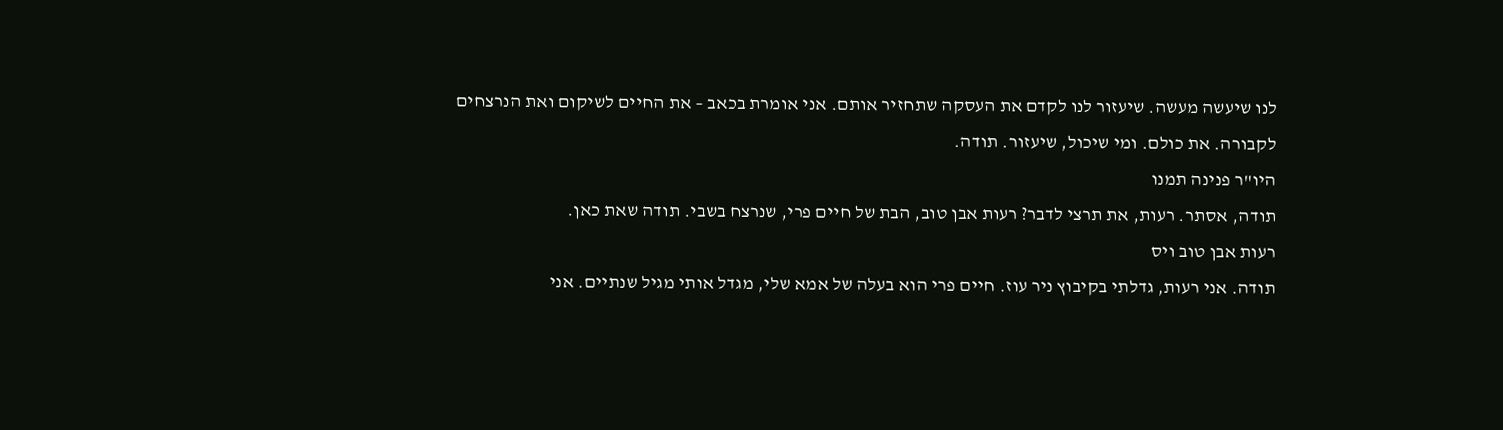לנו שיעשה מעשה. שיעזור לנו לקדם את העסקה שתחזיר אותם. אני אומרת בכאב – את החיים לשיקום ואת הנרצחים לקבורה. את כולם. ומי שיכול, שיעזור. תודה.
היו"ר פנינה תמנו
תודה, אסתר. רעות, את תרצי לדבר? רעות אבן טוב, הבת של חיים פרי, שנרצח בשבי. תודה שאת כאן.
רעות אבן טוב ויס
תודה. אני רעות, גדלתי בקיבוץ ניר עוז. חיים פרי הוא בעלה של אמא שלי, מגדל אותי מגיל שנתיים. אני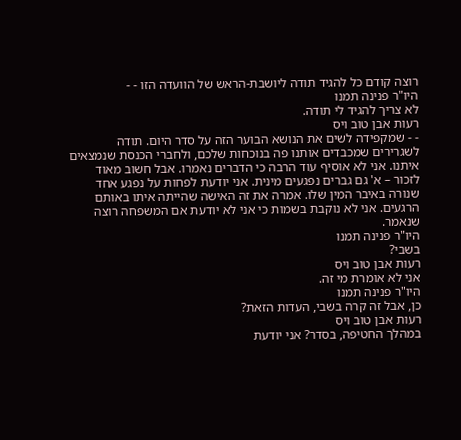רוצה קודם כל להגיד תודה ליושבת-הראש של הוועדה הזו - -
היו"ר פנינה תמנו
לא צריך להגיד לי תודה.
רעות אבן טוב ויס
- - שמקפידה לשים את הנושא הבוער הזה על סדר היום. תודה לשגרירים שמכבדים אותנו פה בנוכחות שלכם, ולחברי הכנסת שנמצאים איתנו. אני לא אוסיף עוד הרבה כי הדברים נאמרו. אבל חשוב מאוד לזכור – א' גם גברים נפגעים מינית. אני יודעת לפחות על נפגע אחד שנורה באיבר המין שלו. אמרה את זה האישה שהייתה איתו באותם הרגעים. אני לא נוקבת בשמות כי אני לא יודעת אם המשפחה רוצה שנאמר.
היו"ר פנינה תמנו
בשבי?
רעות אבן טוב ויס
אני לא אומרת מי זה.
היו"ר פנינה תמנו
כן, אבל זה קרה בשבי, העדות הזאת?
רעות אבן טוב ויס
במהלך החטיפה, בסדר? אני יודעת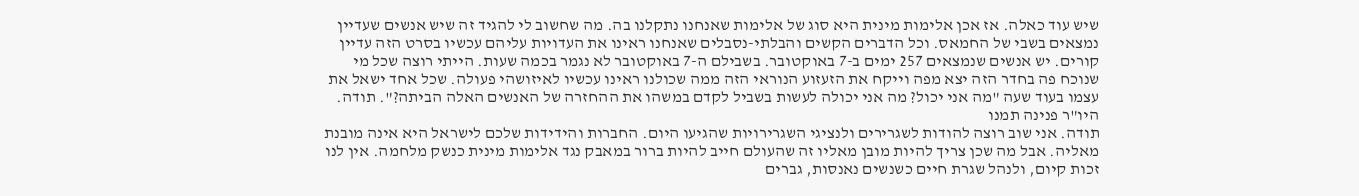שיש עוד כאלה. אז אכן אלימות מינית היא סוג של אלימות שאנחנו נתקלנו בה. מה שחשוב לי להגיד זה שיש אנשים שעדיין נמצאים בשבי של החמאס. וכל הדברים הקשים והבלתי-נסבלים שאנחנו ראינו את העדויות עליהם עכשיו בסרט הזה עדיין קורים. יש אנשים שנמצאים 257 ימים ב-7 באוקטובר. בשבילם ה-7 באוקטובר לא נגמר בכמה שעות. הייתי רוצה שכל מי שנוכח פה בחדר הזה יצא מפה וייקח את הזעזוע הנוראי הזה ממה שכולנו ראינו עכשיו לאיזושהי פעולה. שכל אחד ישאל את עצמו בעוד שעה "מה אני יכול? מה אני יכולה לעשות בשביל לקדם במשהו את ההחזרה של האנשים האלה הביתה?". תודה.
היו"ר פנינה תמנו
תודה. אני שוב רוצה להודות לשגרירים ולנציגי השגרירויות שהגיעו היום. החברות והידידות שלכם לישראל היא אינה מובנת מאליה. אבל מה שכן צריך להיות מובן מאליו זה שהעולם חייב להיות ברור במאבק נגד אלימות מינית כנשק מלחמה. אין לנו זכות קיום, ולנהל שגרת חיים כשנשים נאנסות, גברים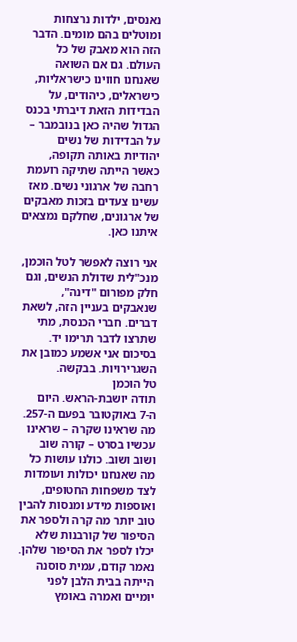נאנסים, ילדות נרצחות ומוטלים בהם מומים. הדבר הזה הוא מאבק של כל העולם. גם אם השואה שאנחנו חווינו כישראליות, כישראלים, כיהודים, על הבדידות הזאת דיברתי בכנס הגדול שהיה כאן בנובמבר – על הבדידות של נשים יהודיות באותה תקופה, כאשר הייתה שתיקה רועמת רחבה של ארגוני נשים. מאז עשינו צעדים בזכות מאבקים של ארגונים, שחלקם נמצאים איתנו כאן.

אני רוצה לאפשר לטל הוכמן, מנכ"לית שדולת הנשים, וגם חלק מפורום "דינה", שנאבקים בעניין הזה, לשאת דברים. חברי הכנסת, מתי שתרצו לדבר תרימו יד. בסיכום אני אשמע כמובן את השגרירויות. בבקשה.
טל הוכמן
תודה יושבת-הראש. היום ה-7 באוקטובר בפעם ה-257. מה שראינו שקרה – שראינו עכשיו בסרט – קורה שוב ושוב ושוב. כולנו עושות כל מה שאנחנו יכולות ועומדות לצד משפחות החטופים, ואוספות מידע ומנסות להבין טוב יותר מה קרה ולספר את הסיפור של קורבנות שלא יכלו לספר את הסיפור שלהן. נאמר קודם, עמית סוסנה הייתה בבית הלבן לפני יומיים ואמרה באומץ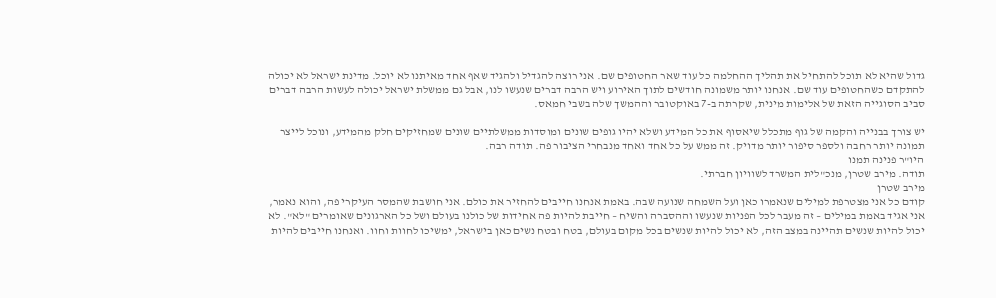גדול שהיא לא תוכל להתחיל את תהליך ההחלמה כל עוד שאר החטופים שם. אני רוצה להגדיל ולהגיד שאף אחד מאיתנו לא יוכל. מדינת ישראל לא יכולה להתקדם כשהחטופים עוד שם. אנחנו יותר משמונה חודשים לתוך האירוע ויש הרבה דברים שנעשו לנו, אבל גם ממשלת ישראל יכולה לעשות הרבה דברים סביב הסוגייה הזאת של אלימות מינית, שקרתה ב-7 באוקטובר וההמשך שלה בשבי חמאס.

יש צורך בבנייה והקמה של גוף מתכלל שיאסוף את כל המידע ושלא יהיו גופים שונים ומוסדות ממשלתיים שונים שמחזיקים חלק מהמידע, ונוכל לייצר תמונה יותר רחבה ולספר סיפור יותר מדויק. זה ממש על כל אחד ואחד מנבחרי הציבור פה. תודה רבה.
היו"ר פנינה תמנו
תודה. מירב שטרן, מנכ"לית המשרד לשוויון חברתי.
מירב שטרן
קודם כל אני מצטרפת למילים שנאמרו כאן ועל השמחה שנועה שבה. באמת אנחנו חייבים להחזיר את כולם. אני חושבת שהמסר העיקרי פה, והוא נאמר, אני אגיד באמת במילים – זה מעבר לכל הפניות שנעשו וההסברה והשיח – חייבת להיות פה אחידות של כולנו בעולם ושל כל הארגונים שאומרים "לא". לא יכול להיות שנשים תהיינה במצב הזה, לא יכול להיות שנשים בכל מקום בעולם, בטח ובטח נשים כאן בישראל, ימשיכו לחוות וחוו. ואנחנו חייבים להיות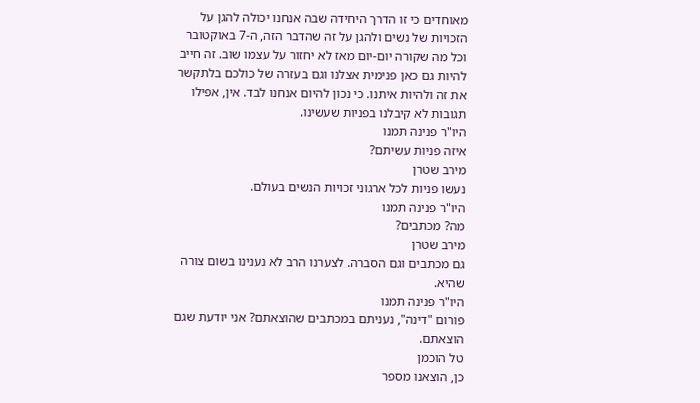מאוחדים כי זו הדרך היחידה שבה אנחנו יכולה להגן על הזכויות של נשים ולהגן על זה שהדבר הזה, ה-7 באוקטובר וכל מה שקורה יום-יום מאז לא יחזור על עצמו שוב. זה חייב להיות גם כאן פנימית אצלנו וגם בעזרה של כולכם בלתקשר את זה ולהיות איתנו. כי נכון להיום אנחנו לבד. אין, אפילו תגובות לא קיבלנו בפניות שעשינו.
היו"ר פנינה תמנו
איזה פניות עשיתם?
מירב שטרן
נעשו פניות לכל ארגוני זכויות הנשים בעולם.
היו"ר פנינה תמנו
מה? מכתבים?
מירב שטרן
גם מכתבים וגם הסברה. לצערנו הרב לא נענינו בשום צורה שהיא.
היו"ר פנינה תמנו
פורום "דינה", נעניתם במכתבים שהוצאתם? אני יודעת שגם הוצאתם.
טל הוכמן
כן, הוצאנו מספר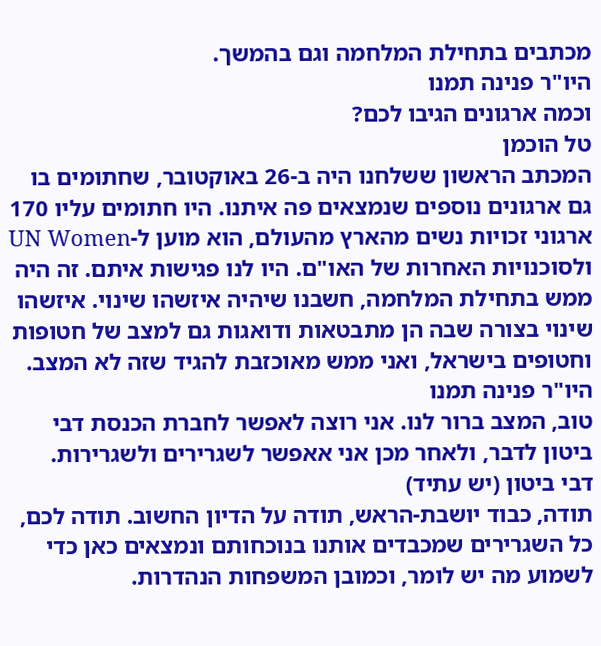מכתבים בתחילת המלחמה וגם בהמשך.
היו"ר פנינה תמנו
וכמה ארגונים הגיבו לכם?
טל הוכמן
המכתב הראשון ששלחנו היה ב-26 באוקטובר, שחתומים בו גם ארגונים נוספים שנמצאים פה איתנו. היו חתומים עליו 170 ארגוני זכויות נשים מהארץ מהעולם, הוא מוען ל-UN Women ולסוכנויות האחרות של האו"ם. היו לנו פגישות איתם. זה היה ממש בתחילת המלחמה, חשבנו שיהיה איזשהו שינוי. איזשהו שינוי בצורה שבה הן מתבטאות ודואגות גם למצב של חטופות וחטופים בישראל, ואני ממש מאוכזבת להגיד שזה לא המצב.
היו"ר פנינה תמנו
טוב, המצב ברור לנו. אני רוצה לאפשר לחברת הכנסת דבי ביטון לדבר, ולאחר מכן אני אאפשר לשגרירים ולשגרירות.
דבי ביטון (יש עתיד)
תודה, כבוד יושבת-הראש, תודה על הדיון החשוב. תודה לכם, כל השגרירים שמכבדים אותנו בנוכחותם ונמצאים כאן כדי לשמוע מה יש לומר, וכמובן המשפחות הנהדרות.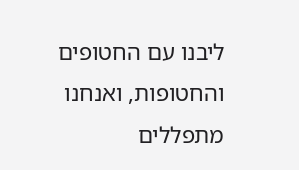ליבנו עם החטופים והחטופות, ואנחנו מתפללים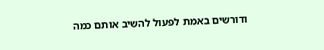ודורשים באמת לפעול להשיב אותם כמה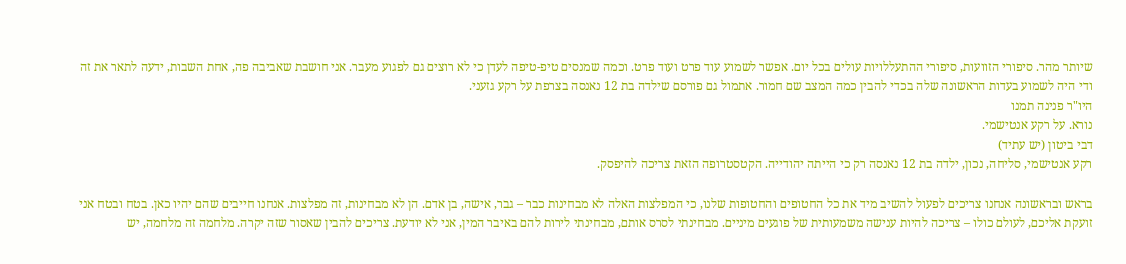שיותר מהר. סיפורי הזוועות, סיפורי ההתעללויות עולים בכל יום. אפשר לשמוע עוד פרט ועוד פרט. וכמה שמנסים טיפ-טיפה לעדן כי לא רוצים גם לפגוע מעבר. אני חושבת שאביבה פה, אחת השבות, ידעה לתאר את זה ודי היה לשמוע בעדות הראשונה שלה בכדי להבין כמה המצב שם חמור. אתמול גם פורסם שילדה בת 12 נאנסה בצרפת על רקע גזעני.
היו"ר פנינה תמנו
נורא. על רקע אנטישמי.
דבי ביטון (יש עתיד)
רקע אנטישמי, סליחה, נכון, ילדה בת 12 נאנסה רק כי הייתה יהודייה. הקטסטרופה הזאת צריכה להיפסק.

בראש ובראשונה אנחנו צריכים לפעול להשיב מיד את כל החטופים והחטופות שלנו, כי המפלצות האלה לא מבחינות כבר – גבר, אישה, בן אדם. הן לא מבחינות, זה מפלצות. אנחנו חייבים שהם יהיו כאן. בטח ובטח אני זועקת אליכם, לעולם כולו – צריכה להיות ענישה משמעותית של פוגעים מיניים. מבחינתי לסרס אותם, מבחינתי לירות להם באיבר המין, אני לא יודעת. צריכים להבין שאסור שזה יקרה. מלחמה זה מלחמה, יש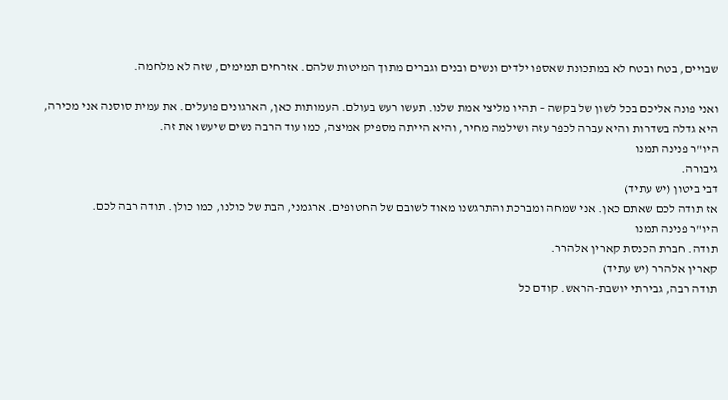שבויים, בטח ובטח לא במתכונת שאספו ילדים ונשים ובנים וגברים מתוך המיטות שלהם. אזרחים תמימים, שזה לא מלחמה.

ואני פונה אליכם בכל לשון של בקשה – תהיו מליצי אמת שלנו. תעשו רעש בעולם. העמותות כאן, הארגונים פועלים. את עמית סוסנה אני מכירה, היא גדלה בשדרות והיא עברה לכפר עזה ושילמה מחיר, והיא הייתה מספיק אמיצה, כמו עוד הרבה נשים שיעשו את זה.
היו"ר פנינה תמנו
גיבורה.
דבי ביטון (יש עתיד)
אז תודה לכם שאתם כאן. אני שמחה ומברכת והתרגשנו מאוד לשובם של החטופים. ארגמני, הבת של כולנו, כמו כולן. תודה רבה לכם.
היו"ר פנינה תמנו
תודה. חברת הכנסת קארין אלהרר.
קארין אלהרר (יש עתיד)
תודה רבה, גבירתי יושבת-הראש. קודם כל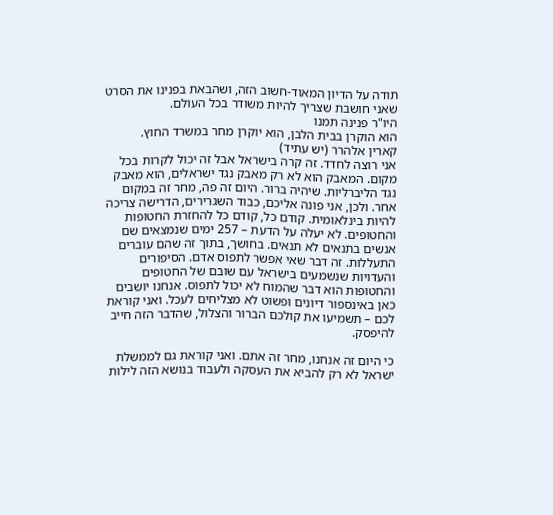תודה על הדיון המאוד-חשוב הזה, ושהבאת בפנינו את הסרט שאני חושבת שצריך להיות משודר בכל העולם.
היו"ר פנינה תמנו
הוא הוקרן בבית הלבן, הוא יוקרן מחר במשרד החוץ.
קארין אלהרר (יש עתיד)
אני רוצה לחדד. זה קרה בישראל אבל זה יכול לקרות בכל מקום. המאבק הוא לא רק מאבק נגד ישראלים, הוא מאבק נגד הליברליות. שיהיה ברור. היום זה פה, מחר זה במקום אחר. ולכן, אני פונה אליכם, כבוד השגרירים, הדרישה צריכה להיות בינלאומית. קודם כל, קודם כל להחזרת החטופות והחטופים. לא יעלה על הדעת – 257 ימים שנמצאים שם אנשים בתנאים לא תנאים. בחושך, בתוך זה שהם עוברים התעללות. זה דבר שאי אפשר לתפוס אדם. הסיפורים והעדויות שנשמעים בישראל עם שובם של החטופים והחטופות הוא דבר שהמוח לא יכול לתפוס. אנחנו יושבים כאן באינספור דיונים ופשוט לא מצליחים לעכל. ואני קוראת לכם – תשמיעו את קולכם הברור והצלול, שהדבר הזה חייב להיפסק.

כי היום זה אנחנו, מחר זה אתם. ואני קוראת גם לממשלת ישראל לא רק להביא את העסקה ולעבוד בנושא הזה לילות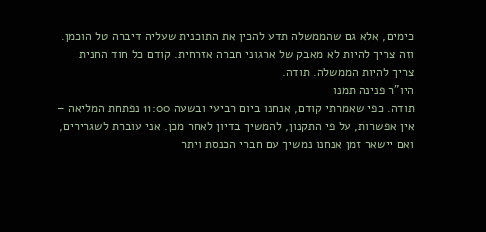כימים, אלא גם שהממשלה תדע להכין את התוכנית שעליה דיברה טל הוכמן. וזה צריך להיות לא מאבק של ארגוני חברה אזרחית. קודם כל חוד החנית צריך להיות הממשלה. תודה.
היו"ר פנינה תמנו
תודה. כפי שאמרתי קודם, אנחנו ביום רביעי ובשעה 11:00 נפתחת המליאה – אין אפשרות, על פי התקנון, להמשיך בדיון לאחר מכן. אני עוברת לשגרירים, ואם יישאר זמן אנחנו נמשיך עם חברי הכנסת ויתר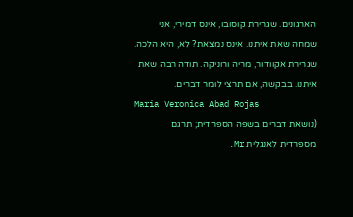הארגונים. שגרירת קוסובו, אינס דמירי, אני שמחה שאת איתנו. אינס נמצאת? לא, היא הלכה. שגרירת אקוודור, מריה ורוניקה. תודה רבה שאת איתנו. בבקשה, אם תרצי לומר דברים.
Maria Veronica Abad Rojas
(נושאת דברים בשפה הספרדית; תרגם מספרדית לאנגלית Mr.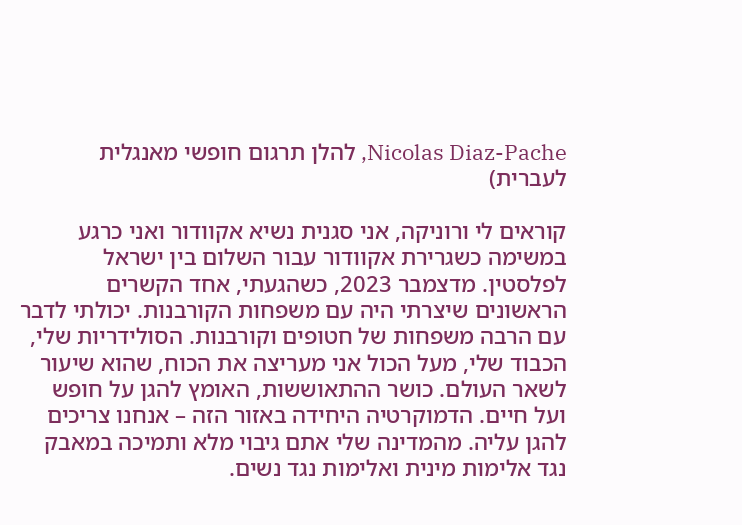Nicolas Diaz-Pache, להלן תרגום חופשי מאנגלית לעברית)

קוראים לי ורוניקה, אני סגנית נשיא אקוודור ואני כרגע במשימה כשגרירת אקוודור עבור השלום בין ישראל לפלסטין. מדצמבר 2023, כשהגעתי, אחד הקשרים הראשונים שיצרתי היה עם משפחות הקורבנות. יכולתי לדבר עם הרבה משפחות של חטופים וקורבנות. הסולידריות שלי, הכבוד שלי, מעל הכול אני מעריצה את הכוח, שהוא שיעור לשאר העולם. כושר ההתאוששות, האומץ להגן על חופש ועל חיים. הדמוקרטיה היחידה באזור הזה – אנחנו צריכים להגן עליה. מהמדינה שלי אתם גיבוי מלא ותמיכה במאבק נגד אלימות מינית ואלימות נגד נשים.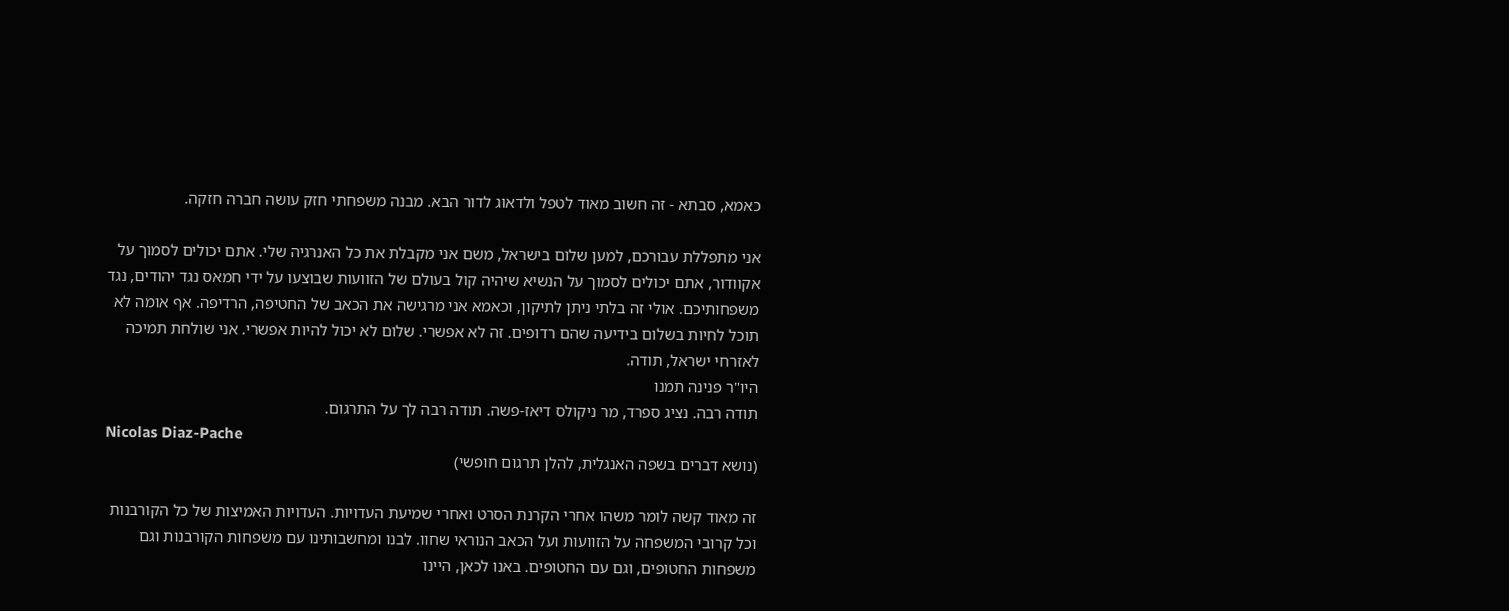כאמא, סבתא - זה חשוב מאוד לטפל ולדאוג לדור הבא. מבנה משפחתי חזק עושה חברה חזקה.

אני מתפללת עבורכם, למען שלום בישראל, משם אני מקבלת את כל האנרגיה שלי. אתם יכולים לסמוך על אקוודור, אתם יכולים לסמוך על הנשיא שיהיה קול בעולם של הזוועות שבוצעו על ידי חמאס נגד יהודים, נגד משפחותיכם. אולי זה בלתי ניתן לתיקון, וכאמא אני מרגישה את הכאב של החטיפה, הרדיפה. אף אומה לא תוכל לחיות בשלום בידיעה שהם רדופים. זה לא אפשרי. שלום לא יכול להיות אפשרי. אני שולחת תמיכה לאזרחי ישראל, תודה.
היו"ר פנינה תמנו
תודה רבה. נציג ספרד, מר ניקולס דיאז-פשה. תודה רבה לך על התרגום.
Nicolas Diaz-Pache
(נושא דברים בשפה האנגלית, להלן תרגום חופשי)

זה מאוד קשה לומר משהו אחרי הקרנת הסרט ואחרי שמיעת העדויות. העדויות האמיצות של כל הקורבנות וכל קרובי המשפחה על הזוועות ועל הכאב הנוראי שחוו. לבנו ומחשבותינו עם משפחות הקורבנות וגם משפחות החטופים, וגם עם החטופים. באנו לכאן, היינו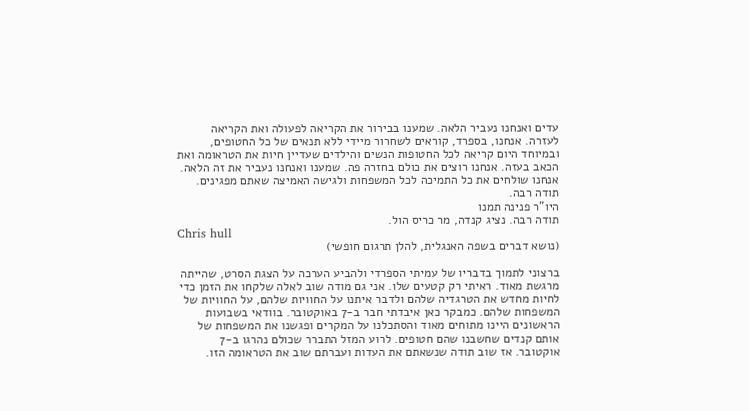עדים ואנחנו נעביר הלאה. שמענו בבירור את הקריאה לפעולה ואת הקריאה לעזרה. אנחנו, בספרד, קוראים לשחרור מיידי ללא תנאים של כל החטופים, ובמיוחד היום קריאה לכל החטופות הנשים והילדים שעדיין חיות את הטראומה ואת הכאב בעזה. אנחנו רוצים את כולם בחזרה פה. שמענו ואנחנו נעביר את זה הלאה. אנחנו שולחים את כל התמיכה לכל המשפחות ולגישה האמיצה שאתם מפגינים. תודה רבה.
היו"ר פנינה תמנו
תודה רבה. נציג קנדה, מר כריס הול.
Chris hull
(נושא דברים בשפה האנגלית, להלן תרגום חופשי)

ברצוני לתמוך בדבריו של עמיתי הספרדי ולהביע הערכה על הצגת הסרט, שהייתה מרגשת מאוד. ראיתי רק קטעים שלו. אני גם מודה שוב לאלה שלקחו את הזמן כדי לחיות מחדש את הטרגדיה שלהם ולדבר איתנו על החוויות שלהם, על החוויות של המשפחות שלהם. כמבקר כאן איבדתי חבר ב-7 באוקטובר. בוודאי בשבועות הראשונים היינו מתוחים מאוד והסתכלנו על המקרים ופגשנו את המשפחות של אותם קנדים שחשבנו שהם חטופים. לרוע המזל התברר שכולם נהרגו ב-7 אוקטובר. אז שוב תודה שנשאתם את העדות ועברתם שוב את הטראומה הזו.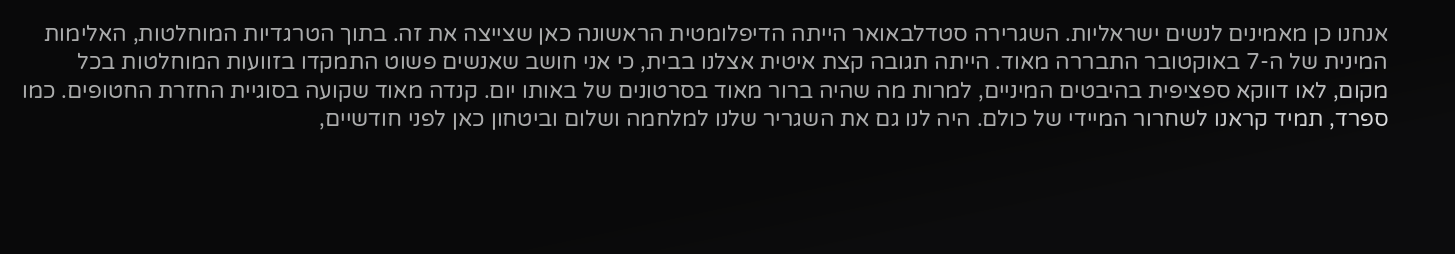אנחנו כן מאמינים לנשים ישראליות. השגרירה סטדלבאואר הייתה הדיפלומטית הראשונה כאן שצייצה את זה. בתוך הטרגדיות המוחלטות, האלימות המינית של ה-7 באוקטובר התבררה מאוד. הייתה תגובה קצת איטית אצלנו בבית, כי אני חושב שאנשים פשוט התמקדו בזוועות המוחלטות בכל מקום, לאו דווקא ספציפית בהיבטים המיניים, למרות מה שהיה ברור מאוד בסרטונים של באותו יום. קנדה מאוד שקועה בסוגיית החזרת החטופים. כמו ספרד, תמיד קראנו לשחרור המיידי של כולם. היה לנו גם את השגריר שלנו למלחמה ושלום וביטחון כאן לפני חודשיים,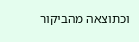וכתוצאה מהביקור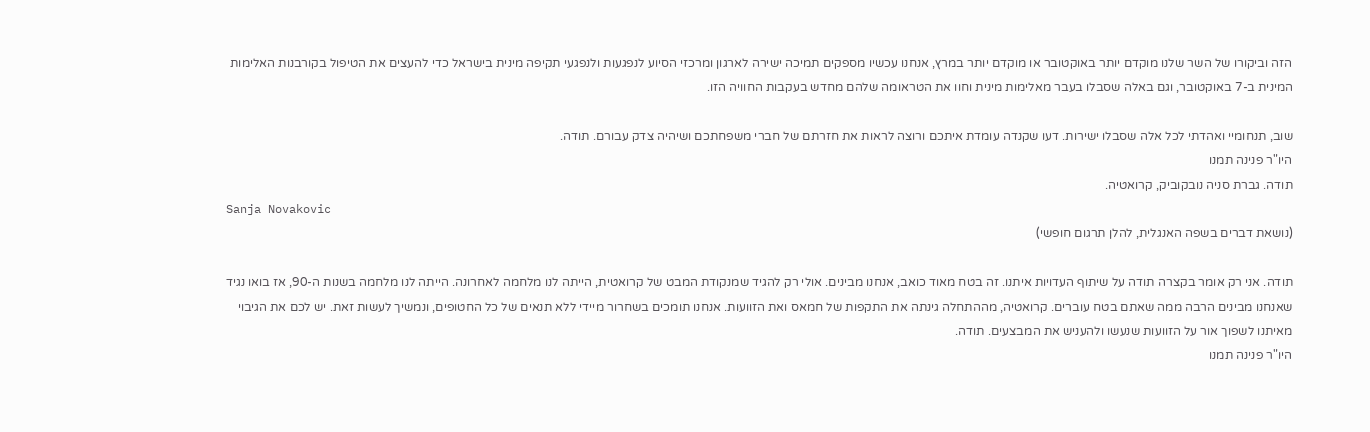הזה וביקורו של השר שלנו מוקדם יותר באוקטובר או מוקדם יותר במרץ, אנחנו עכשיו מספקים תמיכה ישירה לארגון ומרכזי הסיוע לנפגעות ולנפגעי תקיפה מינית בישראל כדי להעצים את הטיפול בקורבנות האלימות המינית ב-7 באוקטובר, וגם באלה שסבלו בעבר מאלימות מינית וחוו את הטראומה שלהם מחדש בעקבות החוויה הזו.

שוב, תנחומיי ואהדתי לכל אלה שסבלו ישירות. דעו שקנדה עומדת איתכם ורוצה לראות את חזרתם של חברי משפחתכם ושיהיה צדק עבורם. תודה.
היו"ר פנינה תמנו
תודה. גברת סניה נובקוביק, קרואטיה.
Sanja Novakovic
(נושאת דברים בשפה האנגלית, להלן תרגום חופשי)

תודה. אני רק אומר בקצרה תודה על שיתוף העדויות איתנו. זה בטח מאוד כואב, אנחנו מבינים. אולי רק להגיד שמנקודת המבט של קרואטית, הייתה לנו מלחמה לאחרונה. הייתה לנו מלחמה בשנות ה-90, אז בואו נגיד שאנחנו מבינים הרבה ממה שאתם בטח עוברים. קרואטיה, מההתחלה גינתה את התקפות של חמאס ואת הזוועות. אנחנו תומכים בשחרור מיידי ללא תנאים של כל החטופים, ונמשיך לעשות זאת. יש לכם את הגיבוי מאיתנו לשפוך אור על הזוועות שנעשו ולהעניש את המבצעים. תודה.
היו"ר פנינה תמנו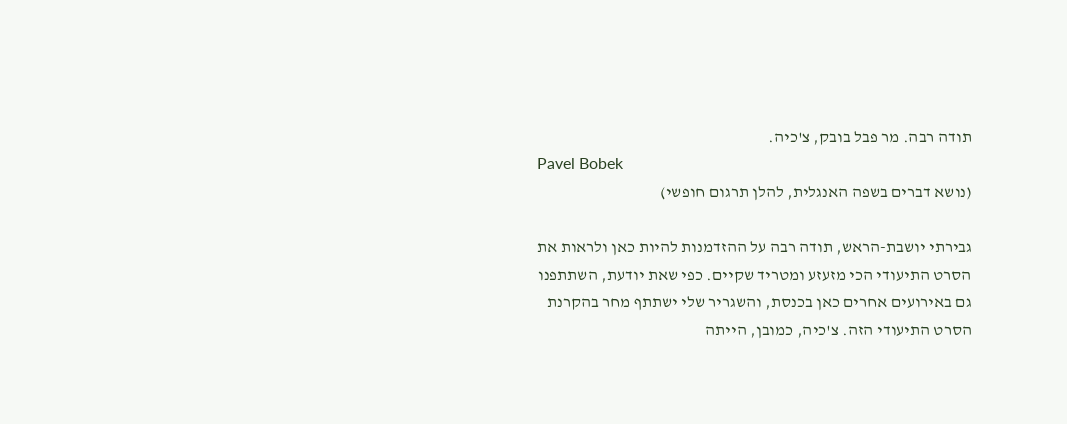תודה רבה. מר פבל בובק, צ'כיה.
Pavel Bobek
(נושא דברים בשפה האנגלית, להלן תרגום חופשי)

גבירתי יושבת-הראש, תודה רבה על ההזדמנות להיות כאן ולראות את הסרט התיעודי הכי מזעזע ומטריד שקיים. כפי שאת יודעת, השתתפנו גם באירועים אחרים כאן בכנסת, והשגריר שלי ישתתף מחר בהקרנת הסרט התיעודי הזה. צ'כיה, כמובן, הייתה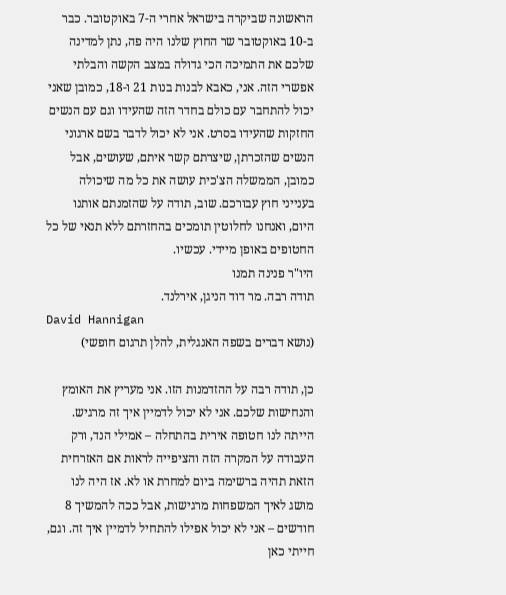הראשונה שביקרה בישראל אחרי ה-7 באוקטובר. כבר ב-10 באוקטובר שר החוץ שלנו היה פה, נתן למדינה שלכם את התמיכה הכי גדולה במצב הקשה והבלתי אפשרי הזה. אני, כאבא לבנות בנות 21 ו-18, כמובן שאני יכול להתחבר עם כולם בחדר הזה שהעידו וגם עם הנשים החזקות שהעידו בסרט. אני לא יכול לדבר בשם ארגוני הנשים שהזכרתן, שיצרתם קשר איתם, שעושים, אבל כמובן, הממשלה הצ'כית עושה את כל מה שיכולה בענייני חוץ עבורכם. שוב, תודה על שהזמנתם אותנו היום, ואנחנו לחלוטין תומכים בהחזרתם ללא תנאי של כל החטופים באופן מיידי. עכשיו.
היו"ר פנינה תמנו
תודה רבה. מר דוד הניגן, אירלנד.
David Hannigan
(נושא דברים בשפה האנגלית, להלן תרגום חופשי)

כן, תודה רבה על ההזדמנות הזו. אני מעריץ את האומץ והנחישות שלכם. אני לא יכול לדמיין איך זה מרגיש. הייתה לנו חטופה אירית בהתחלה – אמילי הנד, ורק העבודה על המקרה הזה והציפייה לראות אם האזרחית הזאת תהיה ברשימה ביום למחרת או לא. אז היה לנו מושג לאיך המשפחות מרגישות, אבל ככה להמשיך 8 חודשים – אני לא יכול אפילו להתחיל לדמיין איך זה. וגם, חייתי כאן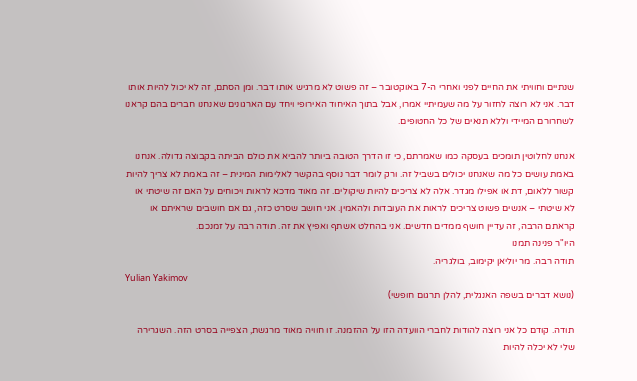שנתיים וחוויתי את החיים לפני ואחרי ה-7 באוקטובר – זה פשוט לא מרגיש אותו דבר. ומן הסתם, זה לא יכול להיות אותו דבר. אני לא רוצה לחזור על מה שעמיתיי אמרו, אבל בתוך האיחוד האירופי ויחד עם הארגונים שאנחנו חברים בהם קראנו לשחרורם המיידי וללא תנאים של כל החטופים.

אנחנו לחלוטין תומכים בעסקה כמו שאמרתם, כי זו הדרך הטובה ביותר להביא את כולם הביתה בקבוצה גדולה. אנחנו באמת עושים כל מה שאנחנו יכולים בשביל זה. ורק לומר דבר נוסף בהקשר לאלימות המינית – זה באמת לא צריך להיות קשור ללאום, דת או אפילו מגדר. אלה לא צריכים להיות שיקולים. זה מאוד מדכא לראות ויכוחים על האם זה שיטתי או לא שיטתי – אנשים פשוט צריכים לראות את העובדות ולהאמין. אני חושב שסרט כזה, גם אם חושבים שראיתם או קראתם הרבה, זה עדיין חושף ממדים חדשים. אני בהחלט אשתף ואפיץ את זה. תודה רבה על זמנכם.
היו"ר פנינה תמנו
תודה רבה. מר יוליאן יקימוב, בולגריה.
Yulian Yakimov
(נושא דברים בשפה האנגלית, להלן תרגום חופשי)

תודה. קודם כל אני רוצה להודות לחברי הוועדה הזו על ההזמנה. זו חוויה מאוד מרגשת, הצפייה בסרט הזה. השגרירה שלי לא יכלה להיות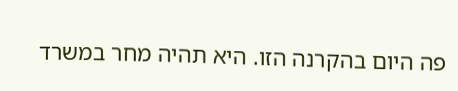פה היום בהקרנה הזו. היא תהיה מחר במשרד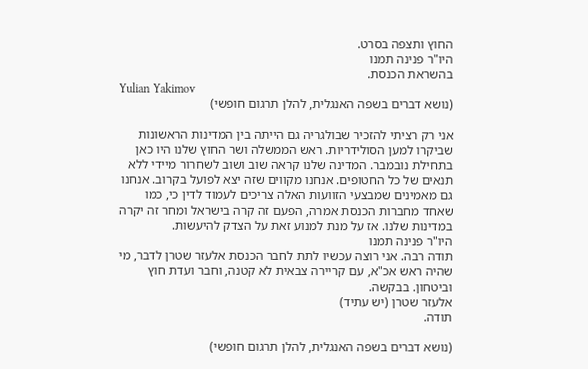החוץ ותצפה בסרט.
היו"ר פנינה תמנו
בהשראת הכנסת.
Yulian Yakimov
(נושא דברים בשפה האנגלית, להלן תרגום חופשי)

אני רק רציתי להזכיר שבולגריה גם הייתה בין המדינות הראשונות שביקרו למען הסולידריות. ראש הממשלה ושר החוץ שלנו היו כאן בתחילת נובמבר. המדינה שלנו קראה שוב ושוב לשחרור מיידי ללא תנאים של כל החטופים. אנחנו מקווים שזה יצא לפועל בקרוב. אנחנו גם מאמינים שמבצעי הזוועות האלה צריכים לעמוד לדין כי, כמו שאחד מחברות הכנסת אמרה, הפעם זה קרה בישראל ומחר זה יקרה במדינות שלנו. אז על מנת למנוע זאת על הצדק להיעשות.
היו"ר פנינה תמנו
תודה רבה. אני רוצה עכשיו לתת לחבר הכנסת אלעזר שטרן לדבר, מי שהיה ראש אכ"א, עם קריירה צבאית לא קטנה, וחבר ועדת חוץ וביטחון. בבקשה.
אלעזר שטרן (יש עתיד)
תודה.

(נושא דברים בשפה האנגלית, להלן תרגום חופשי)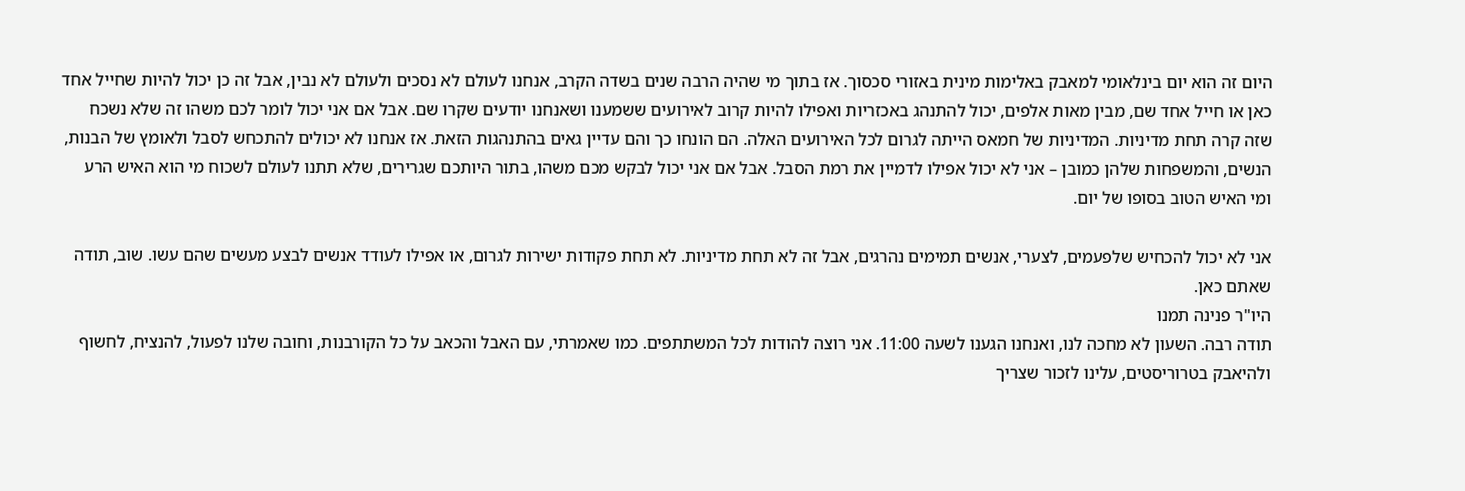היום זה הוא יום בינלאומי למאבק באלימות מינית באזורי סכסוך. אז בתוך מי שהיה הרבה שנים בשדה הקרב, אנחנו לעולם לא נסכים ולעולם לא נבין, אבל זה כן יכול להיות שחייל אחד כאן או חייל אחד שם, מבין מאות אלפים, יכול להתנהג באכזריות ואפילו להיות קרוב לאירועים ששמענו ושאנחנו יודעים שקרו שם. אבל אם אני יכול לומר לכם משהו זה שלא נשכח שזה קרה תחת מדיניות. המדיניות של חמאס הייתה לגרום לכל האירועים האלה. הם הונחו כך והם עדיין גאים בהתנהגות הזאת. אז אנחנו לא יכולים להתכחש לסבל ולאומץ של הבנות, הנשים, והמשפחות שלהן כמובן – אני לא יכול אפילו לדמיין את רמת הסבל. אבל אם אני יכול לבקש מכם משהו, בתור היותכם שגרירים, שלא תתנו לעולם לשכוח מי הוא האיש הרע ומי האיש הטוב בסופו של יום.

אני לא יכול להכחיש שלפעמים, לצערי, אנשים תמימים נהרגים, אבל זה לא תחת מדיניות. לא תחת פקודות ישירות לגרום, או אפילו לעודד אנשים לבצע מעשים שהם עשו. שוב, תודה שאתם כאן.
היו"ר פנינה תמנו
תודה רבה. השעון לא מחכה לנו, ואנחנו הגענו לשעה 11:00. אני רוצה להודות לכל המשתתפים. כמו שאמרתי, עם האבל והכאב על כל הקורבנות, וחובה שלנו לפעול, להנציח, לחשוף ולהיאבק בטרוריסטים, עלינו לזכור שצריך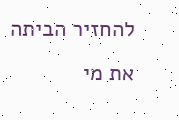להחזיר הביתה את מי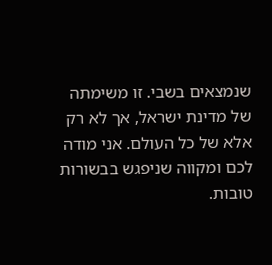שנמצאים בשבי. זו משימתה של מדינת ישראל, אך לא רק אלא של כל העולם. אני מודה לכם ומקווה שניפגש בבשורות טובות.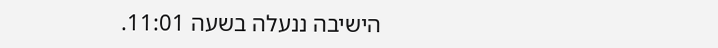הישיבה ננעלה בשעה 11:01.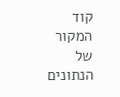קוד המקור של הנתונים